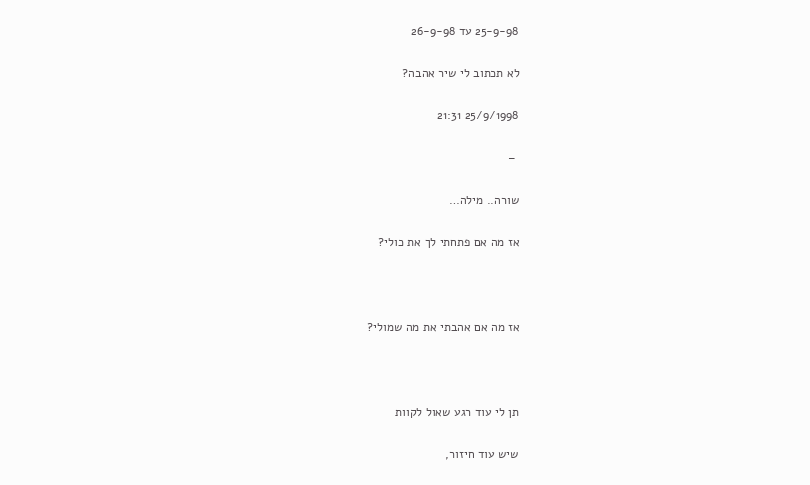25-9-98 עד 26-9-98

לא תכתוב לי שיר אהבה?

25/9/1998 21:31

 –

שורה.. מילה…

אז מה אם פתחתי לך את כולי?



אז מה אם אהבתי את מה שמולי?



תן לי עוד רגע שאול לקוות

שיש עוד חיזור,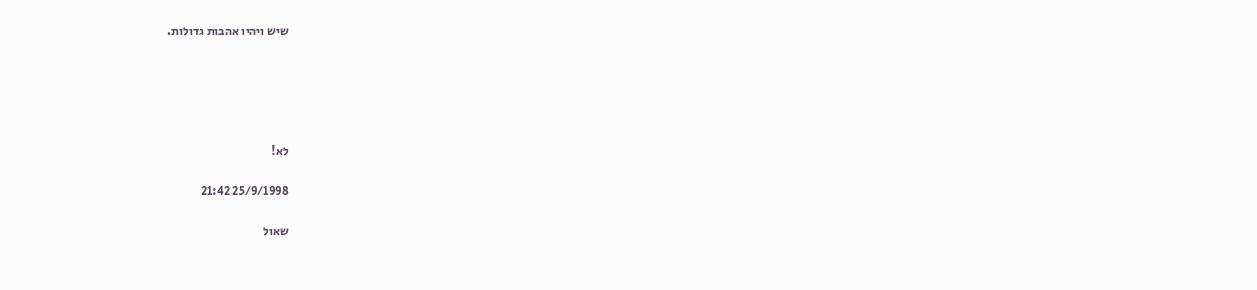שיש ויהיו אהבות גדולות.





לא!

25/9/1998 21:42

שאול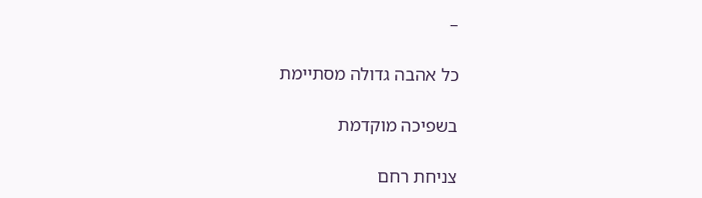–

כל אהבה גדולה מסתיימת

בשפיכה מוקדמת

צניחת רחם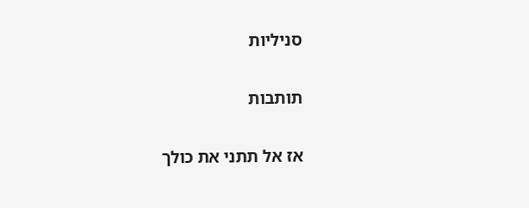סניליות

תותבות

אז אל תתני את כולך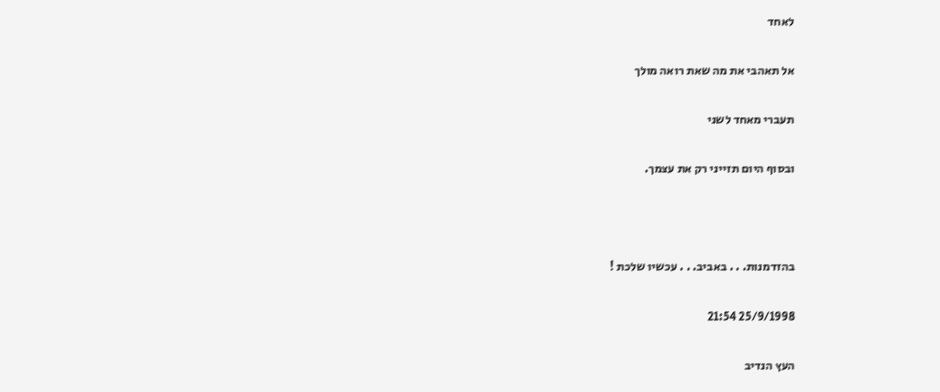לאחד

אל תאהבי את מה שאת רואה מולך

תעברי מאחד לשני

ובסוף היום תזייני רק את עצמך.



בהזדמנות. . . באביב. . . עכשיו שלכת !

25/9/1998 21:54

העץ הנדיב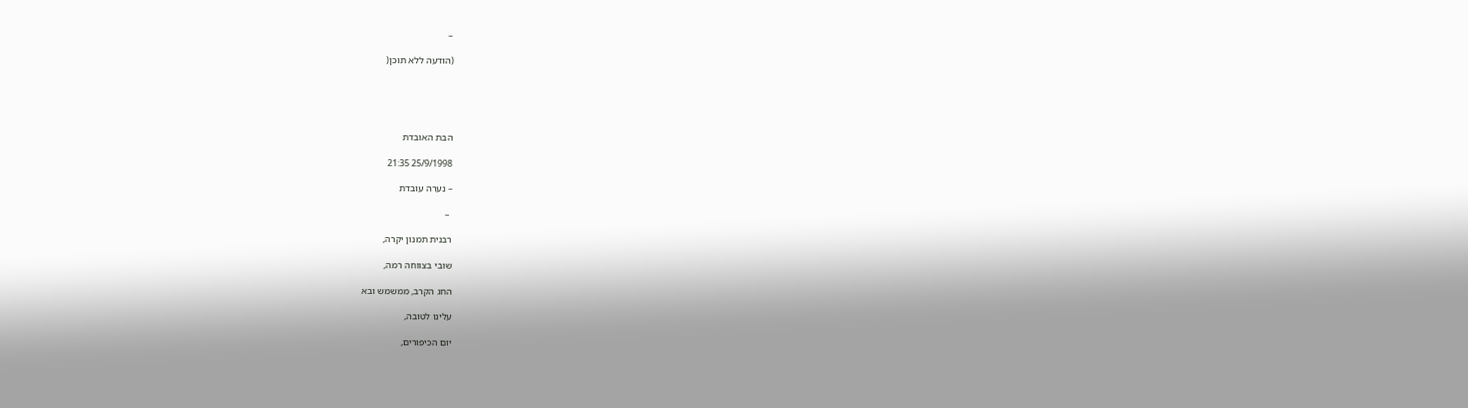–

(הודעה ללא תוכן(





הבת האובדת

25/9/1998 21:35

– נערה עובדת

 –

רבנית תמנון יקרה,

שובי בצווחה רמה,

החג הקרב, ממשמש ובא

עלינו לטובה,

יום הכיפורים,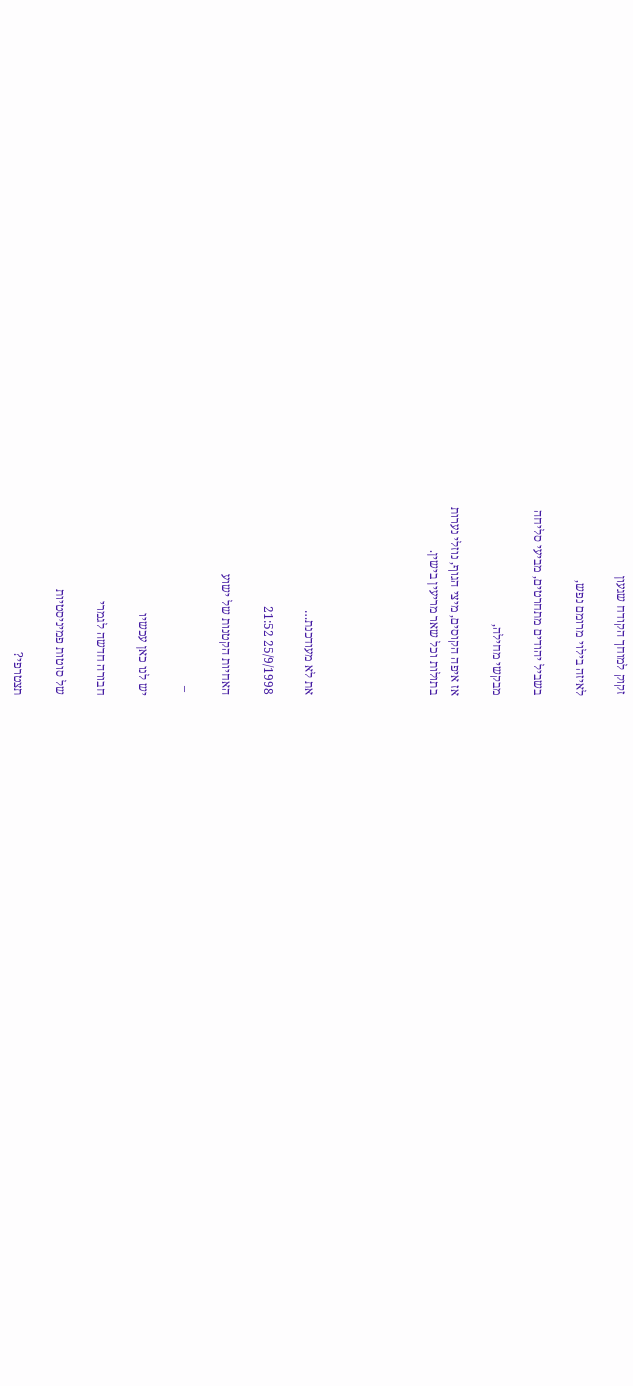זקוק למוחך הקודח שגעון

לאיזה בילוי מרומם נפש,

בשביל יהודים מתחרטים, מביעי סליחה

מבקשי מחילה,

אז איפה הקוסים, מיצי הגוף, נוזלי נערות
בתולות וכל שאר מריעין בישין.





את לא מעודכנת…

25/9/1998 21:52

האחיות הקטנות של ישוע

 –

יש לנו כאן עכשיו

חבורה חדשה לגמרי

של סוטות פמיניסטיות

תצטרפי?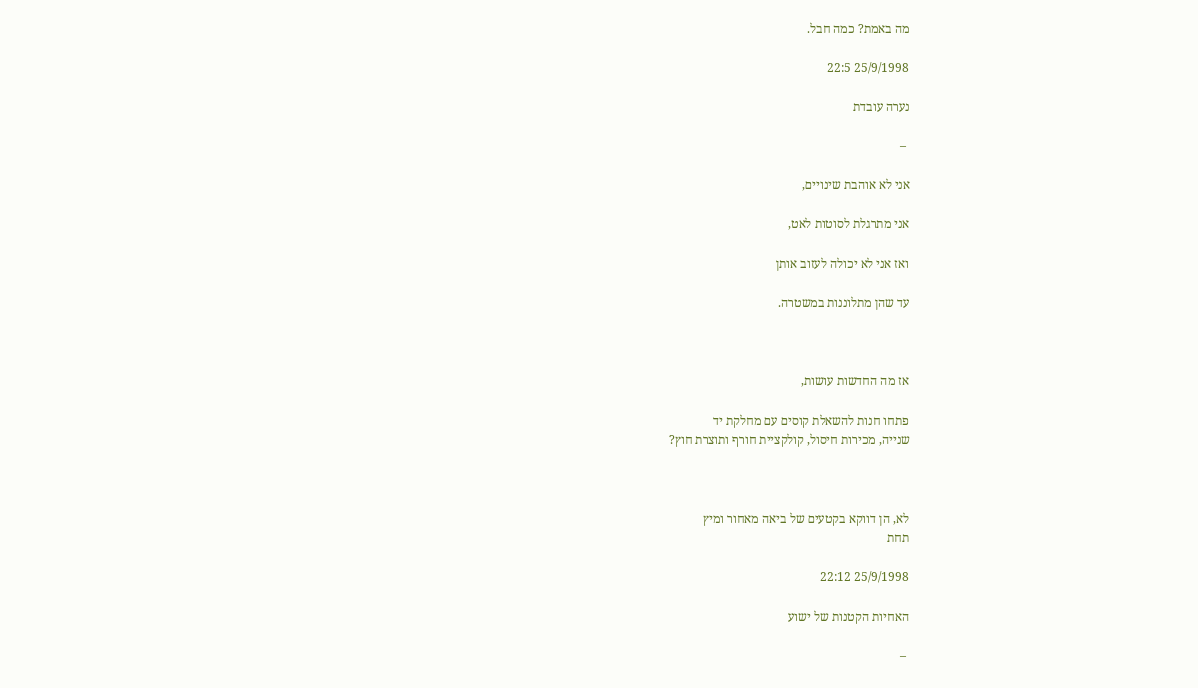מה באמת? כמה חבל.

25/9/1998 22:5

נערה עובדת

 –

אני לא אוהבת שינויים,

אני מתרגלת לסוטות לאט,

ואז אני לא יכולה לעזוב אותן

עד שהן מתלוננות במשטרה.



אז מה החדשות עושות,

פתחו חנות להשאלת קוסים עם מחלקת יד
שנייה, מכירות חיסול, קולקציית חורף ותוצרת חוץ?



לא, הן דווקא בקטעים של ביאה מאחור ומיץ
תחת

25/9/1998 22:12

האחיות הקטנות של ישוע

 –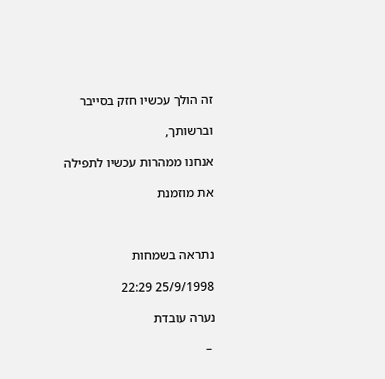זה הולך עכשיו חזק בסייבר

וברשותך,

אנחנו ממהרות עכשיו לתפילה

את מוזמנת



נתראה בשמחות

25/9/1998 22:29

נערה עובדת

 –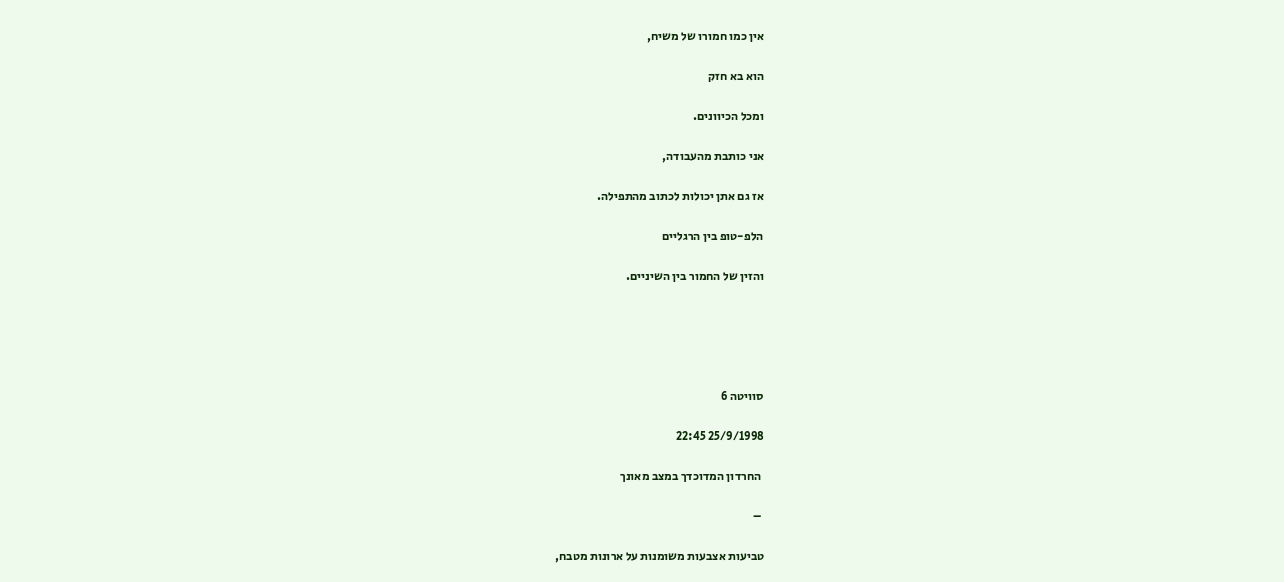אין כמו חמורו של משיח,

הוא בא חזק

ומכל הכיוונים.

אני כותבת מהעבודה,

אז גם אתן יכולות לכתוב מהתפילה.

הלפ-טופ בין הרגליים

והזין של החמור בין השיניים.





סוויטה 6

25/9/1998 22:45

 החרדון המדוכדך במצב מאונך

 –

טביעות אצבעות משומנות על ארונות מטבח,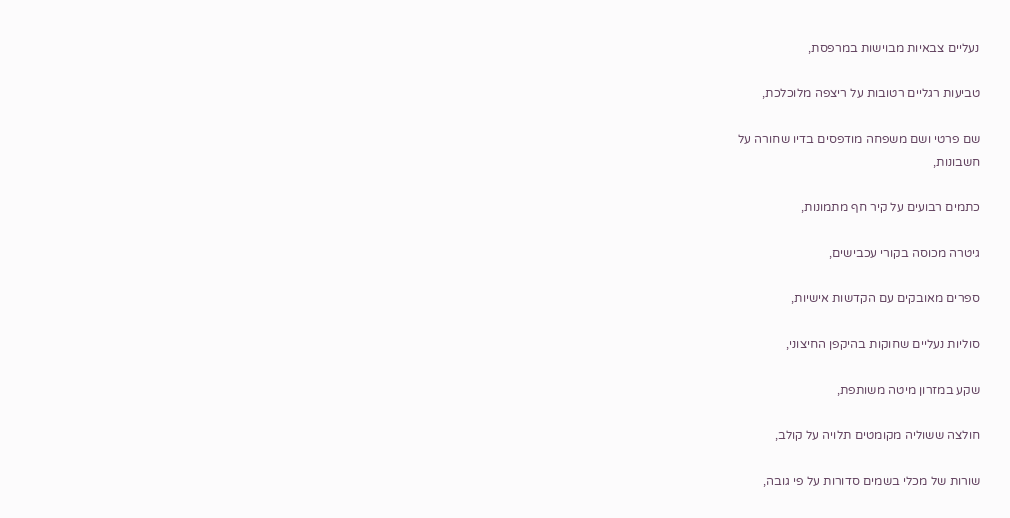נעליים צבאיות מבוישות במרפסת,

טביעות רגליים רטובות על ריצפה מלוכלכת,

שם פרטי ושם משפחה מודפסים בדיו שחורה על
חשבונות,

כתמים רבועים על קיר חף מתמונות,

גיטרה מכוסה בקורי עכבישים,

ספרים מאובקים עם הקדשות אישיות,

סוליות נעליים שחוקות בהיקפן החיצוני,

שקע במזרון מיטה משותפת,

חולצה ששוליה מקומטים תלויה על קולב,

שורות של מכלי בשמים סדורות על פי גובה,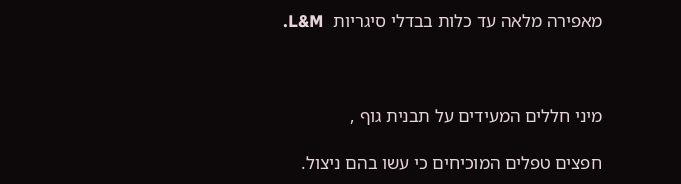מאפירה מלאה עד כלות בבדלי סיגריות  L&M.



מיני חללים המעידים על תבנית גוף ,

חפצים טפלים המוכיחים כי עשו בהם ניצול.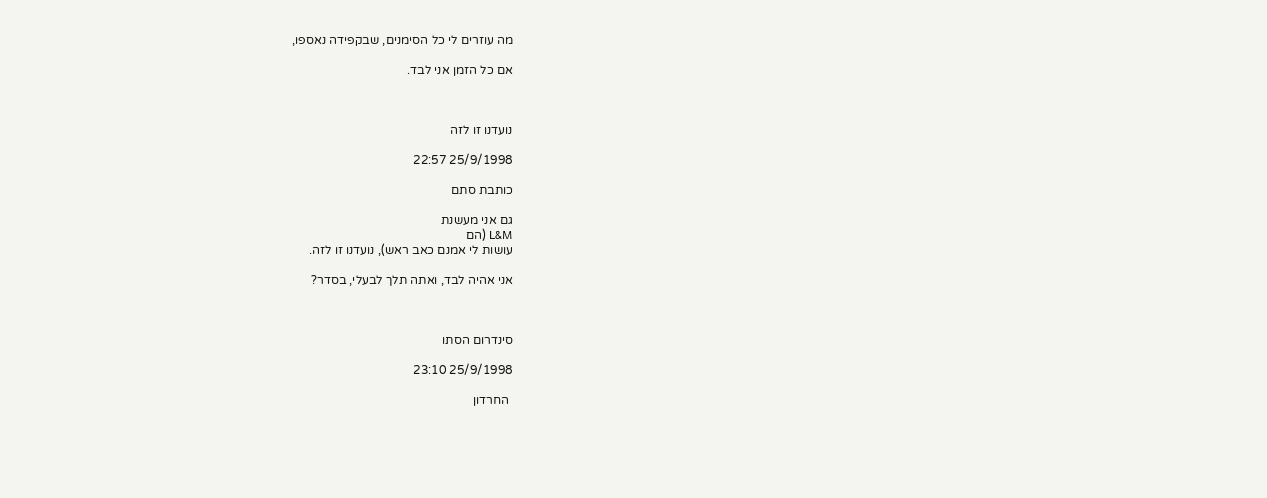מה עוזרים לי כל הסימנים, שבקפידה נאספו,

אם כל הזמן אני לבד.



נועדנו זו לזה

25/9/1998 22:57

כותבת סתם

גם אני מעשנת
L&M (הם
עושות לי אמנם כאב ראש), נועדנו זו לזה.

אני אהיה לבד, ואתה תלך לבעלי, בסדר?



סינדרום הסתו

25/9/1998 23:10

 החרדון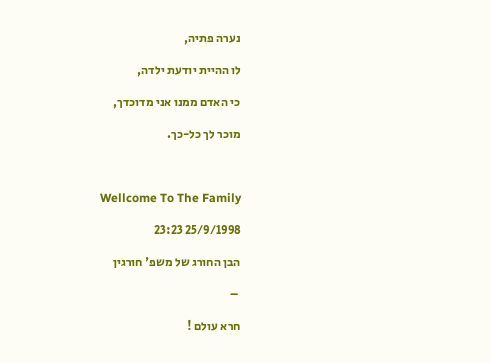נערה פתיה,

לו ההיית יודעת ילדה,

כי האדם ממנו אני מדוכדך,

מוכר לך כל-כך.



Wellcome To The Family

25/9/1998 23:23

הבן החורג של משפ' חורגין

 –

חרא עולם !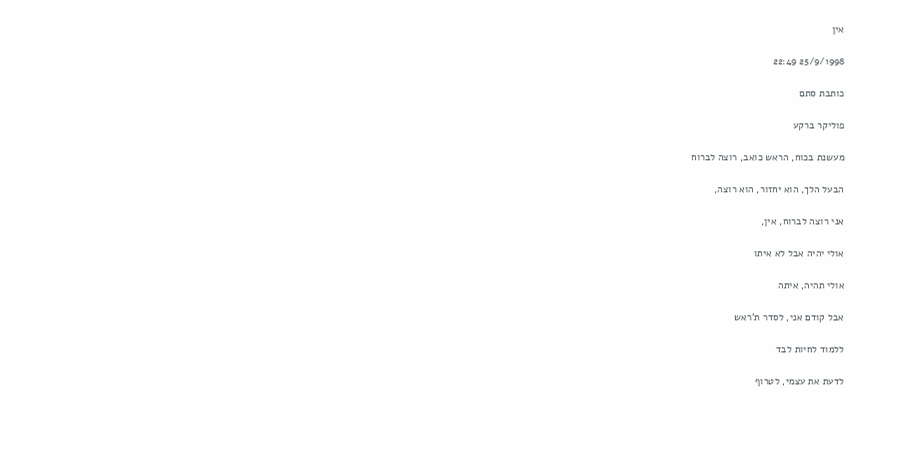אין

25/9/1998 22:49

כותבת סתם

פוליקר ברקע

מעשנת בכוח, הראש כואב, רוצה לברוח

הבעל הלך, הוא יחזור, הוא רוצה,

אני רוצה לברוח, אין,

אולי יהיה אבל לא איתו

אולי תהיה, איתה

אבל קודם אני, לסדר ת'ראש

ללמוד לחיות לבד

לדעת את עצמי, לטרוף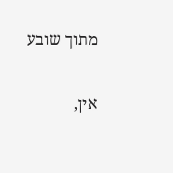מתוך שובע

אין,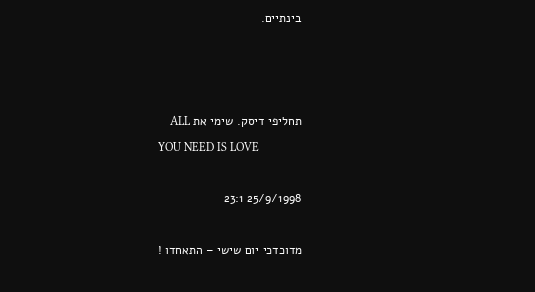בינתיים.



תחליפי דיסק. שימי את ALL
YOU NEED IS LOVE

25/9/1998 23:1

מדוכדכי יום שישי – התאחדו !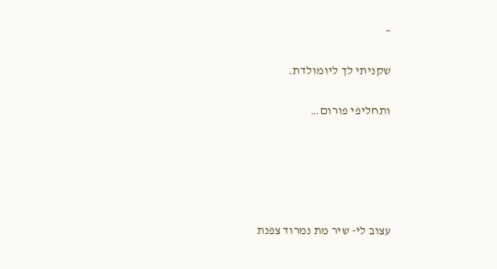–

שקניתי לך ליומולדת.

ותחליפי פורום…





עצוב לי- שיר מת נמרוד צפנת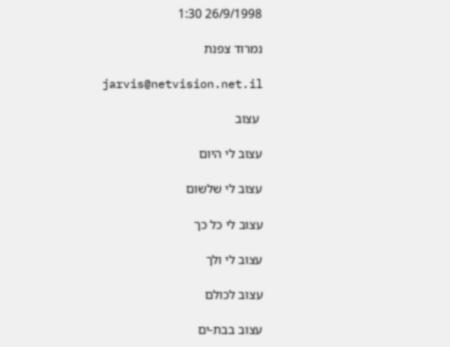26/9/1998 1:30

נמרוד צפנת

jarvis@netvision.net.il

 עצוב

עצוב לי היום

עצוב לי שלשום

עצוב לי כל כך

עצוב לי ולך

עצוב לכולם

עצוב בבת-ים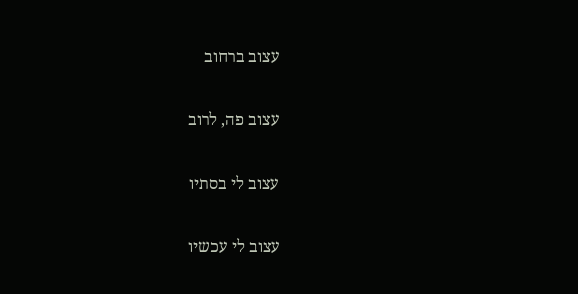עצוב ברחוב

עצוב פה, לרוב

עצוב לי בסתיו

עצוב לי עכשיו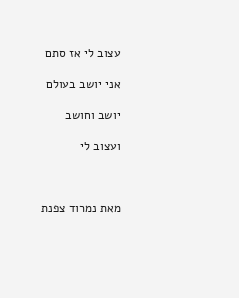עצוב לי אז סתם

אני יושב בעולם

יושב וחושב

ועצוב לי



מאת נמרוד צפנת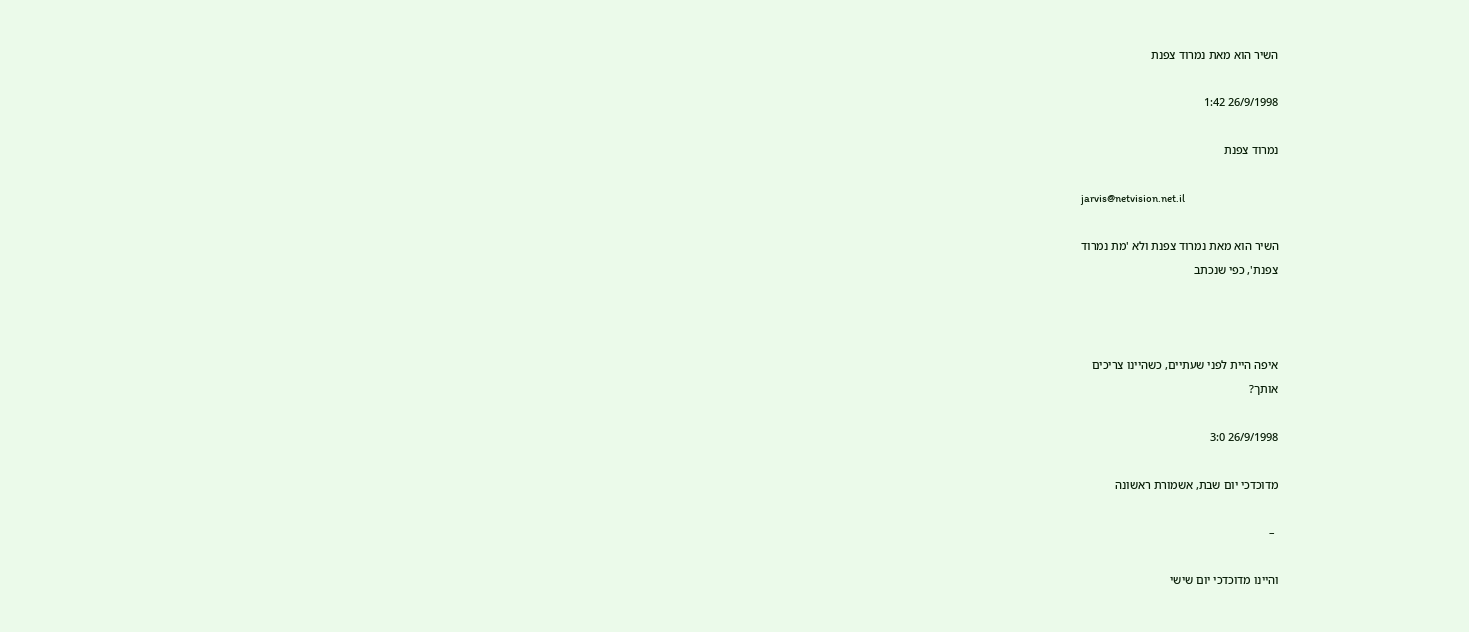השיר הוא מאת נמרוד צפנת

26/9/1998 1:42

נמרוד צפנת

jarvis@netvision.net.il

השיר הוא מאת נמרוד צפנת ולא 'מת נמרוד
צפנת', כפי שנכתב



איפה היית לפני שעתיים, כשהיינו צריכים
אותך?

26/9/1998 3:0

מדוכדכי יום שבת, אשמורת ראשונה

 –

והיינו מדוכדכי יום שישי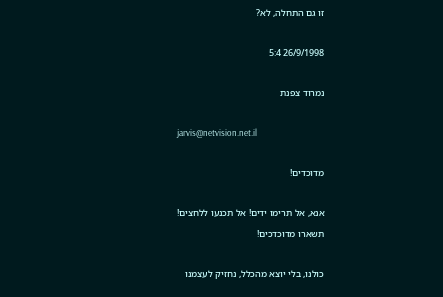זו גם התחלה, לא?

26/9/1998 5:4

נמרוד צפנת

jarvis@netvision.net.il

מדוכדים!

אנא, אל תרימו ידים! אל תכנעו ללחצים!
תשארו מדוכדכים!

כולנו, בלי יוצא מהכלל, נחזיק לעצמנו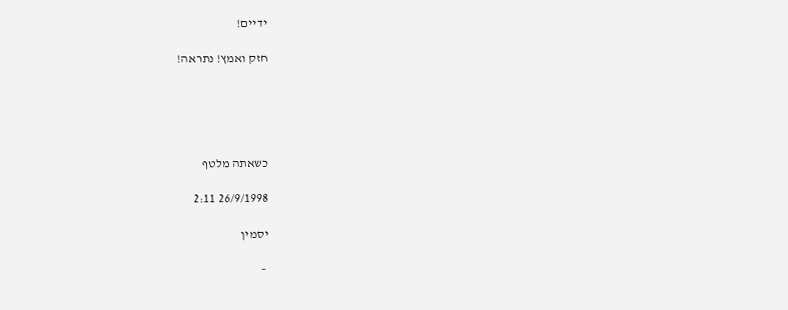ידיים!

חזק ואמץ! נתראה!





כשאתה מלטף

26/9/1998 2:11

יסמין

 –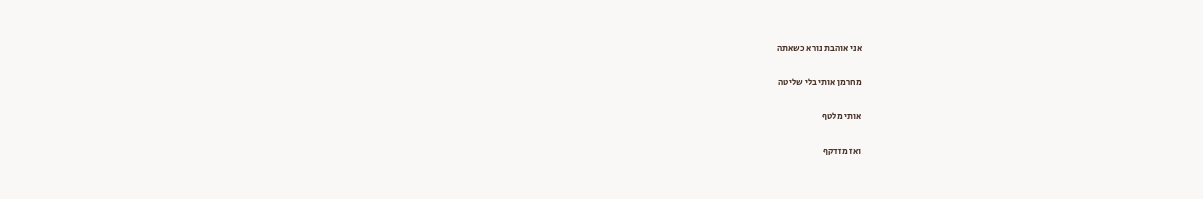אני אוהבת נורא כשאתה

מחרמן אותי בלי שליטה

אותי מלטף

ואז מזדקף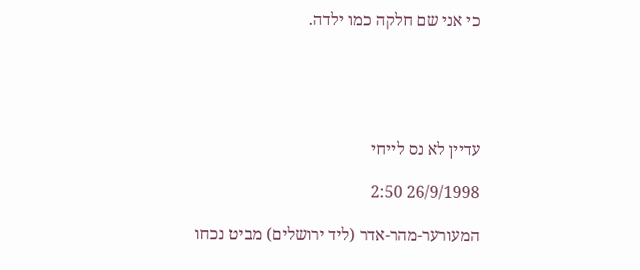כי אני שם חלקה כמו ילדה.





עדיין לא נס לייחי

26/9/1998 2:50

המעורער-מהר-אדר (ליד ירושלים) מביט נכחו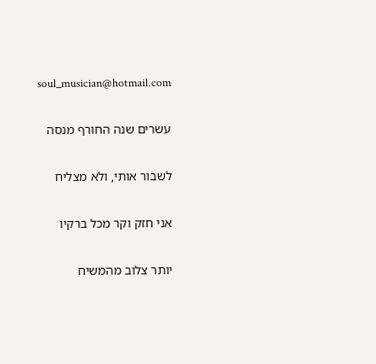soul_musician@hotmail.com

עשרים שנה החורף מנסה

לשבור אותי, ולא מצליח

אני חזק וקר מכל ברקיו

יותר צלוב מהמשיח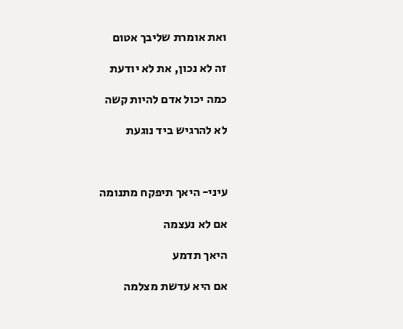ואת אומרת שליבך אטום

זה לא נכון, את לא יודעת

כמה יכול אדם להיות קשה

לא להרגיש ביד נוגעת



עיני- היאך תיפקח מתנומה

אם לא נעצמה

היאך תדמע

אם היא עדשת מצלמה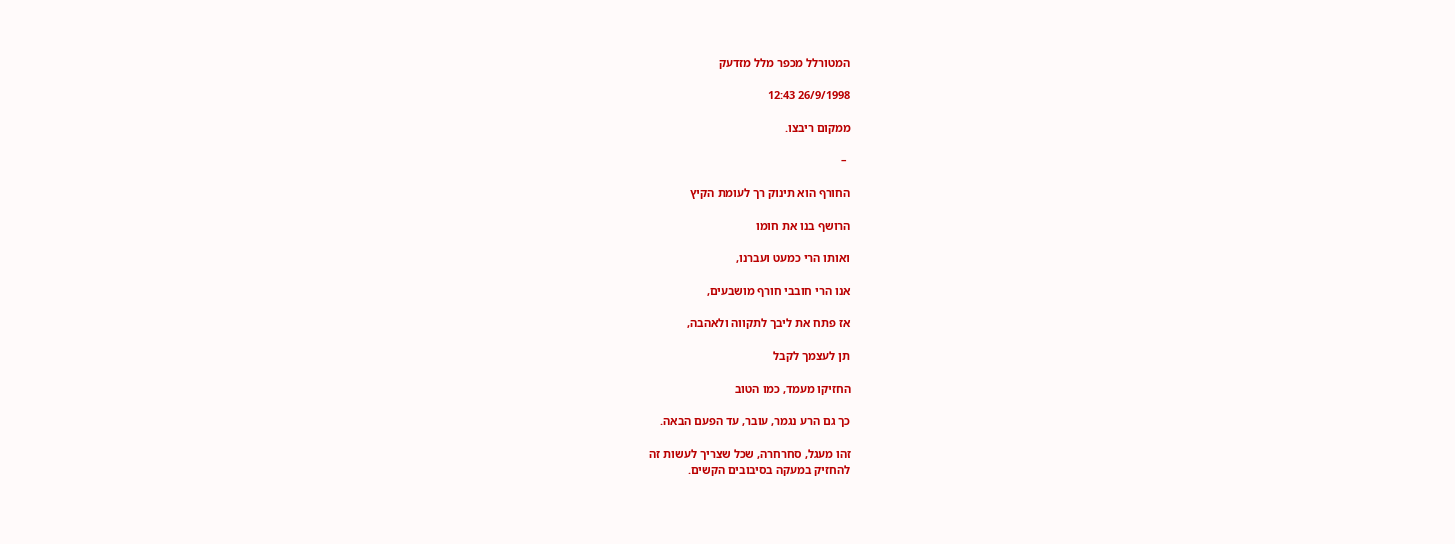המטורלל מכפר מלל מזדעק

26/9/1998 12:43

ממקום ריבצו.

 –

החורף הוא תינוק רך לעומת הקיץ

הרושף בנו את חומו

ואותו הרי כמעט ועברנו,

אנו הרי חובבי חורף מושבעים,

אז פתח את ליבך לתקווה ולאהבה,

תן לעצמך לקבל

החזיקו מעמד, כמו הטוב

כך גם הרע נגמר, עובר, עד הפעם הבאה.

זהו מעגל, סחרחרה, שכל שצריך לעשות זה
להחזיק במעקה בסיבובים הקשים.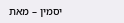יסמין – מאת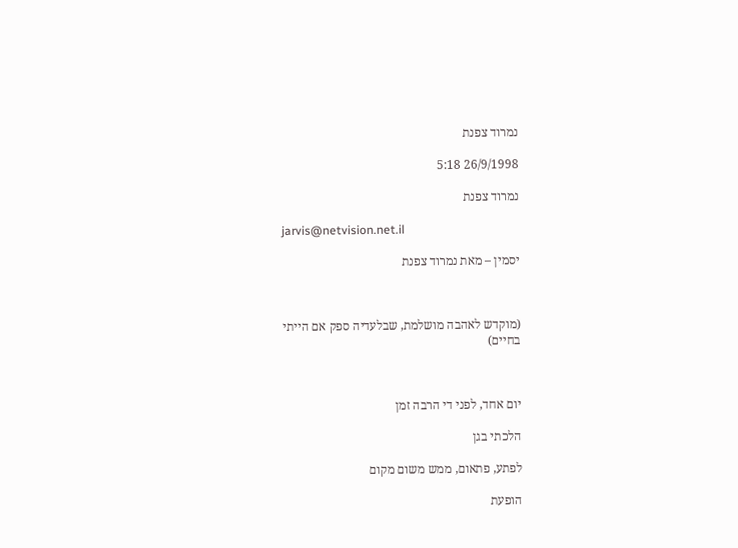נמרוד צפנת

26/9/1998 5:18

נמרוד צפנת

jarvis@netvision.net.il

יסמין – מאת נמרוד צפנת



(מוקדש לאהבה מושלמת, שבלעדיה ספק אם הייתי
בחיים)



יום אחד, לפני די הרבה זמן

הלכתי בגן

לפתע, פתאום, ממש משום מקום

הופעת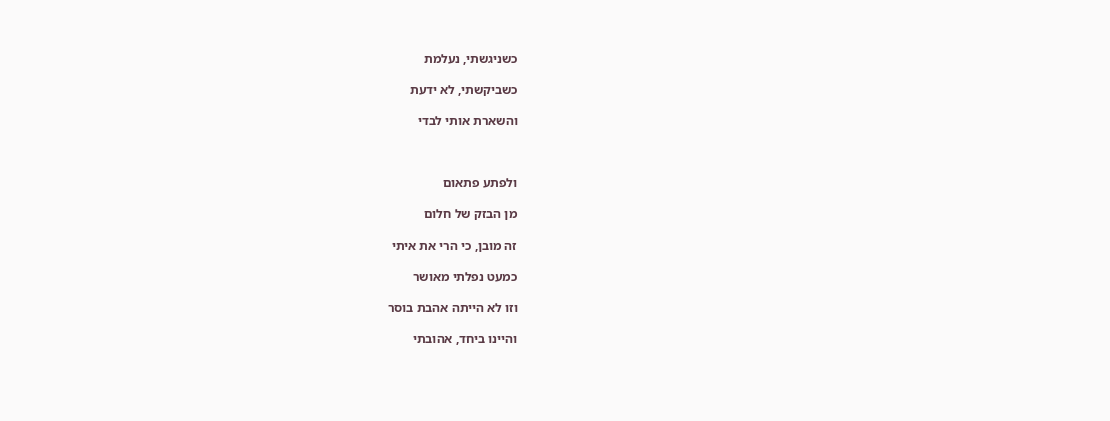כשניגשתי, נעלמת

כשביקשתי, לא ידעת

והשארת אותי לבדי



ולפתע פתאום

מן הבזק של חלום

זה מובן, כי הרי את איתי

כמעט נפלתי מאושר

וזו לא הייתה אהבת בוסר

והיינו ביחד, אהובתי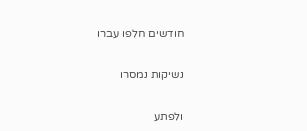חודשים חלפו עברו

נשיקות נמסרו

ולפתע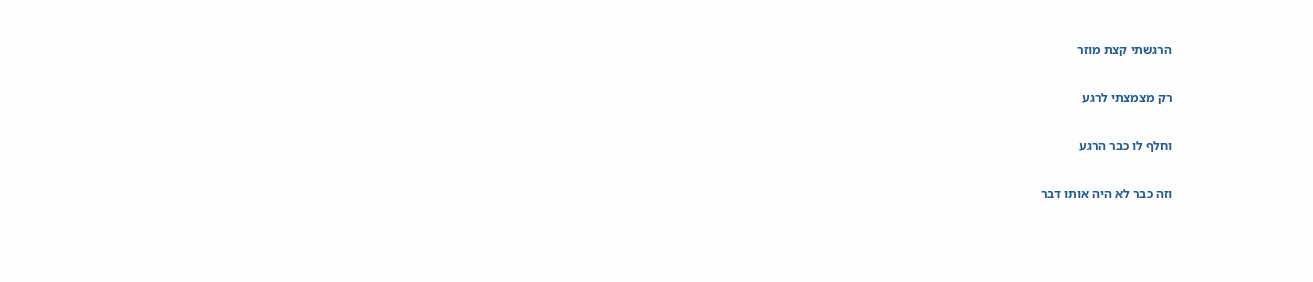הרגשתי קצת מוזר

רק מצמצתי לרגע

וחלף לו כבר הרגע

וזה כבר לא היה אותו דבר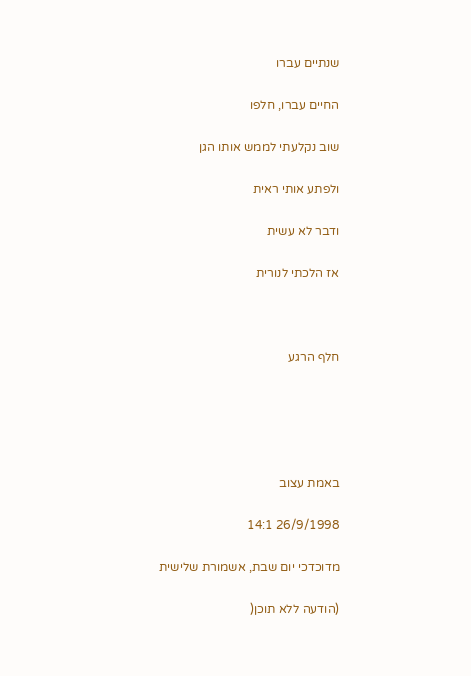שנתיים עברו

החיים עברו, חלפו

שוב נקלעתי לממש אותו הגן

ולפתע אותי ראית

ודבר לא עשית

אז הלכתי לנורית



חלף הרגע





באמת עצוב

26/9/1998 14:1

מדוכדכי יום שבת, אשמורת שלישית

(הודעה ללא תוכן(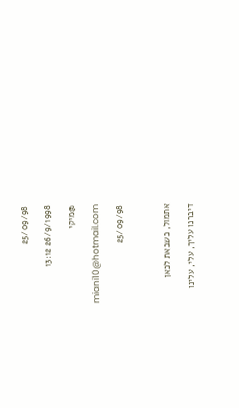25/09/98

26/9/1998 13:12

@מיקי

 miani10@hotmail.com

25/09/98



אתמול, כשבאת לכאן

דיברנו עליך, עלי, עלינו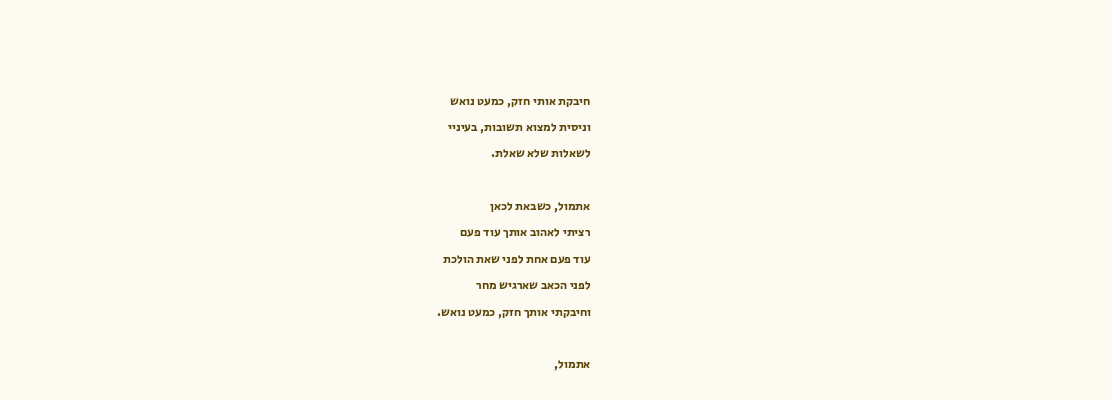חיבקת אותי חזק, כמעט נואש

וניסית למצוא תשובות, בעיניי

לשאלות שלא שאלת.



אתמול, כשבאת לכאן

רציתי לאהוב אותך עוד פעם

עוד פעם אחת לפני שאת הולכת

לפני הכאב שארגיש מחר

וחיבקתי אותך חזק, כמעט נואש.



אתמול,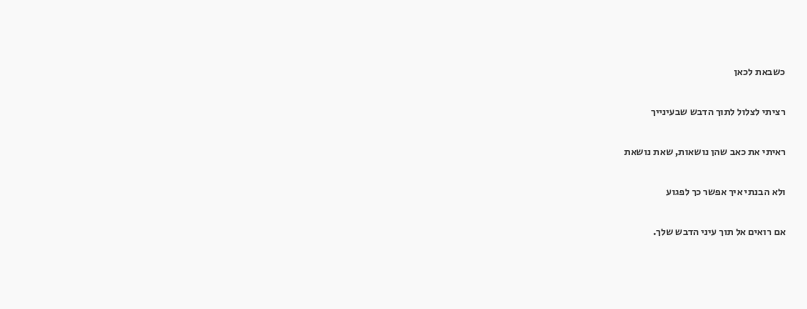כשבאת לכאן

רציתי לצלול לתוך הדבש שבעינייך

ראיתי את כאב שהן נושאות, שאת נושאת

ולא הבנתי איך אפשר כך לפגוע

אם רואים אל תוך עיני הדבש שלך.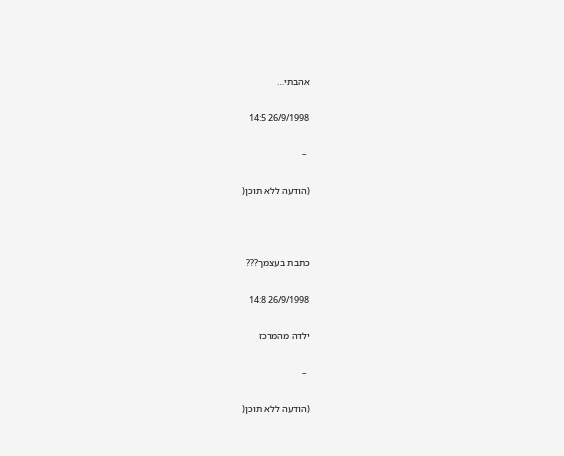אהבתי…

26/9/1998 14:5

 –

(הודעה ללא תוכן(



כתבת בעצמך???

26/9/1998 14:8

ילדה מהמרכז

 –

(הודעה ללא תוכן(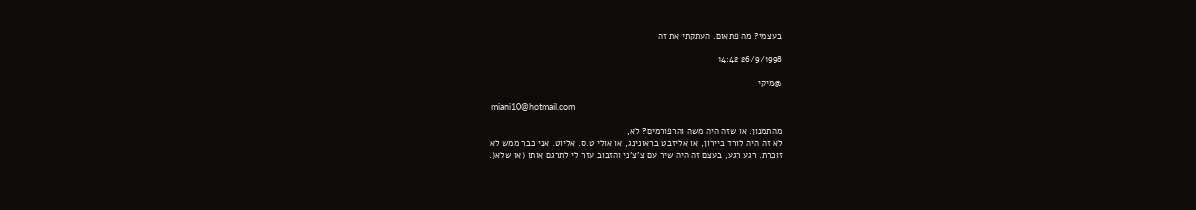בעצמי? מה פתאום. העתקתי את זה

26/9/1998 14:42

@מיקי

 miani10@hotmail.com

מהתמנון. או שזה היה משה והרפורמים? לא,
לא זה היה לורד ביירון, או אליזבט בראונינג, או אולי ט.ס. אליוט. אני כבר ממש לא
זוכרת. רגע רגע, בעצם זה היה שיר עם צ'צ'ני והזבוב עזר לי לתרגם אותו (או שלא(.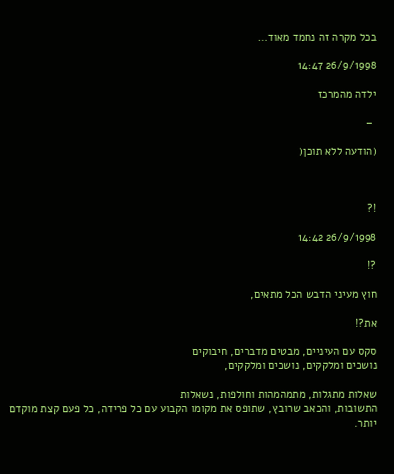בכל מקרה זה נחמד מאוד…

26/9/1998 14:47

ילדה מהמרכז

 –

(הודעה ללא תוכן(



!?

26/9/1998 14:42

?!

חוץ מעיני הדבש הכל מתאים,

את?!

סקס עם העיניים, מבטים מדברים, חיבוקים
נושכים ומלקקים, נושכים ומלקקים,

שאלות מתגלות, מתמהמהות וחולפות, נשאלות
התשובות, והכאב שרובץ, שתופס את מקומו הקבוע עם כל פרידה, כל פעם קצת מוקדם יותר.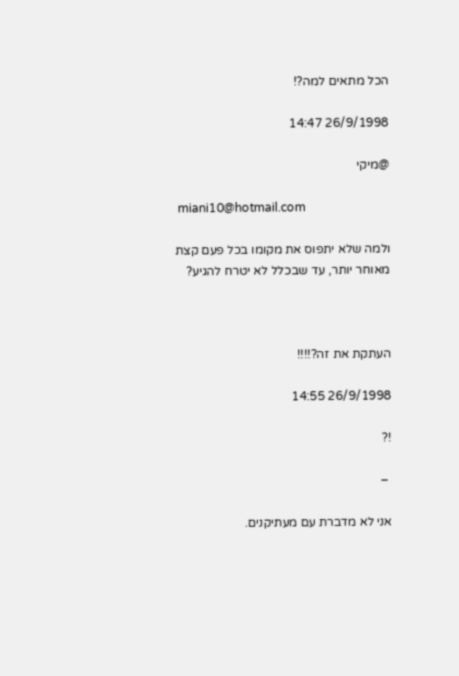הכל מתאים למה?!

26/9/1998 14:47

@מיקי

 miani10@hotmail.com

ולמה שלא יתפוס את מקומו בכל פעם קצת
מאוחר יותר, עד שבכלל לא יטרח להגיע?



העתקת את זה?!!!!

26/9/1998 14:55

!?

 –

אני לא מדברת עם מעתיקנים.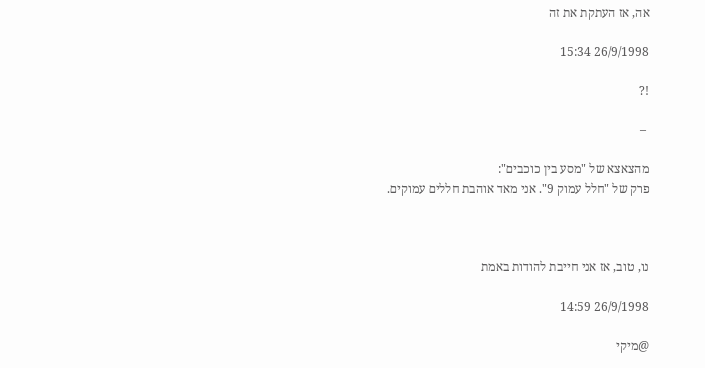אה, אז העתקת את זה

26/9/1998 15:34

!?

 –

מהצאצא של "מסע בין כוכבים":
פרק של "חלל עמוק 9". אני מאד אוהבת חללים עמוקים.



נו, טוב, אז אני חייבת להודות באמת

26/9/1998 14:59

@מיקי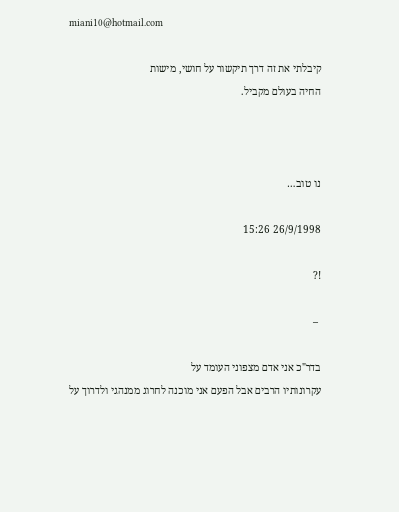miani10@hotmail.com

קיבלתי את זה דרך תיקשור על חושי, מישות
החיה בעולם מקביל.



נו טוב…

26/9/1998 15:26

!?

 –

בדר"כ אני אדם מצפוני העומד על
עקרונותיו הרבים אבל הפעם אני מוכנה לחרוג ממנהגי ולדרוך על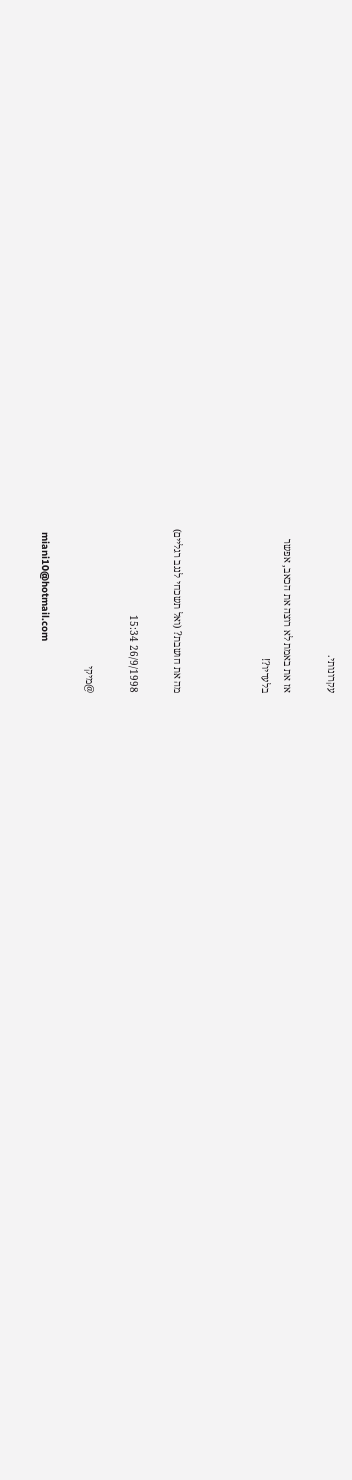עקרונותי.

אז את באמת לא רוצה את הכאב, אפשר
בלעדיו?!



מה את חושבת? (ואל תשכחי לנגב רגליים)

26/9/1998 15:34

@מיקי

 miani10@hotmail.com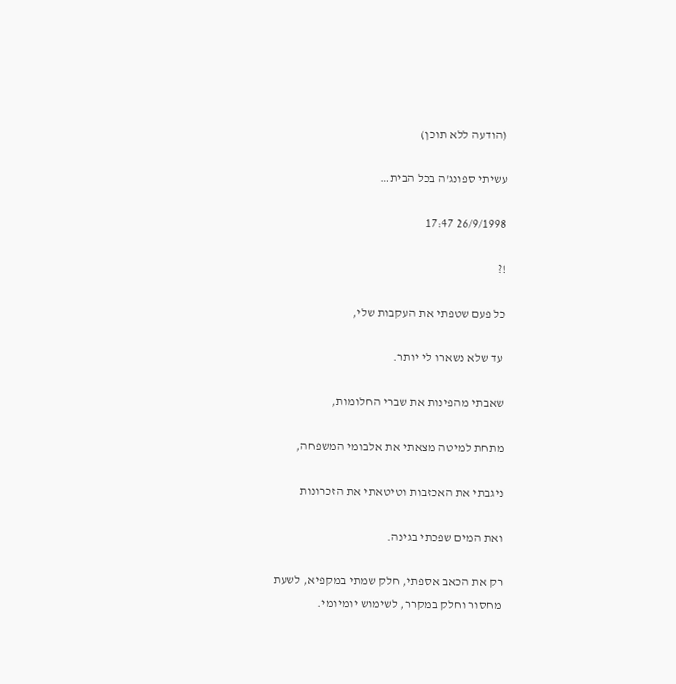(הודעה ללא תוכן)

עשיתי ספונג'ה בכל הבית…

26/9/1998 17:47

!?

כל פעם שטפתי את העקבות שלי,

 עד שלא נשארו לי יותר.

שאבתי מהפינות את שברי החלומות,

מתחת למיטה מצאתי את אלבומי המשפחה,

ניגבתי את האכזבות וטיטאתי את הזכרונות

ואת המים שפכתי בגינה.

רק את הכאב אספתי, חלק שמתי במקפיא, לשעת
מחסור וחלק במקרר, לשימוש יומיומי.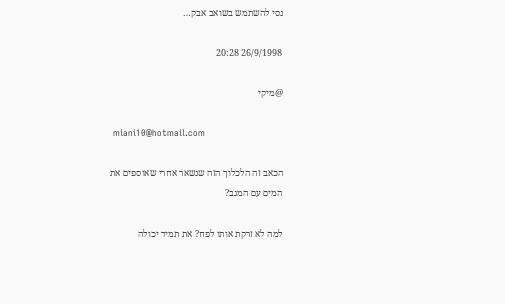נסי להשתמש בשואב אבק…

26/9/1998 20:28

@מיקי

 miani10@hotmail.com

הכאב זה הלכלוך הזה שנשאר אחרי שאוספים את
המים עם המגב?

למה לא זרקת אותו לפח? את תמיד יכולה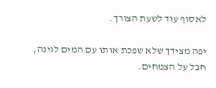לאסוף עוד לשעת הצורך.

יפה מצידך שלא שפכת אותו עם המים לגינה,
חבל על הצמחים.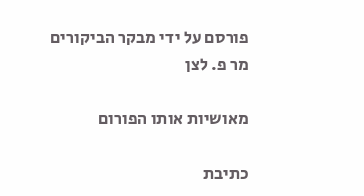פורסם על ידי מבקר הביקורים מר פ. לצן

מאושיות אותו הפורום

כתיבת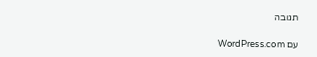תגובה

עם WordPress.com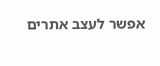אפשר לעצב אתרים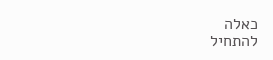כאלה
להתחיל